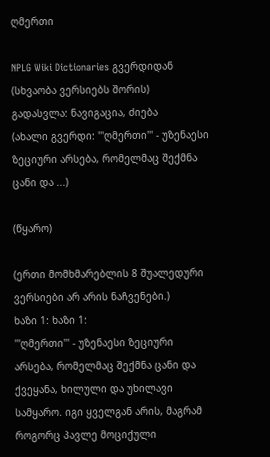ღმერთი

NPLG Wiki Dictionaries გვერდიდან
(სხვაობა ვერსიებს შორის)
გადასვლა: ნავიგაცია, ძიება
(ახალი გვერდი: '''ღმერთი''' - უზენაესი ზეციური არსება, რომელმაც შექმნა ცანი და ...)

(წყარო)

(ერთი მომხმარებლის 8 შუალედური ვერსიები არ არის ნაჩვენები.)
ხაზი 1: ხაზი 1:
'''ღმერთი''' - უზენაესი ზეციური არსება, რომელმაც შექმნა ცანი და ქვეყანა, ხილული და უხილავი სამყარო. იგი ყველგან არის, მაგრამ როგორც პავლე მოციქული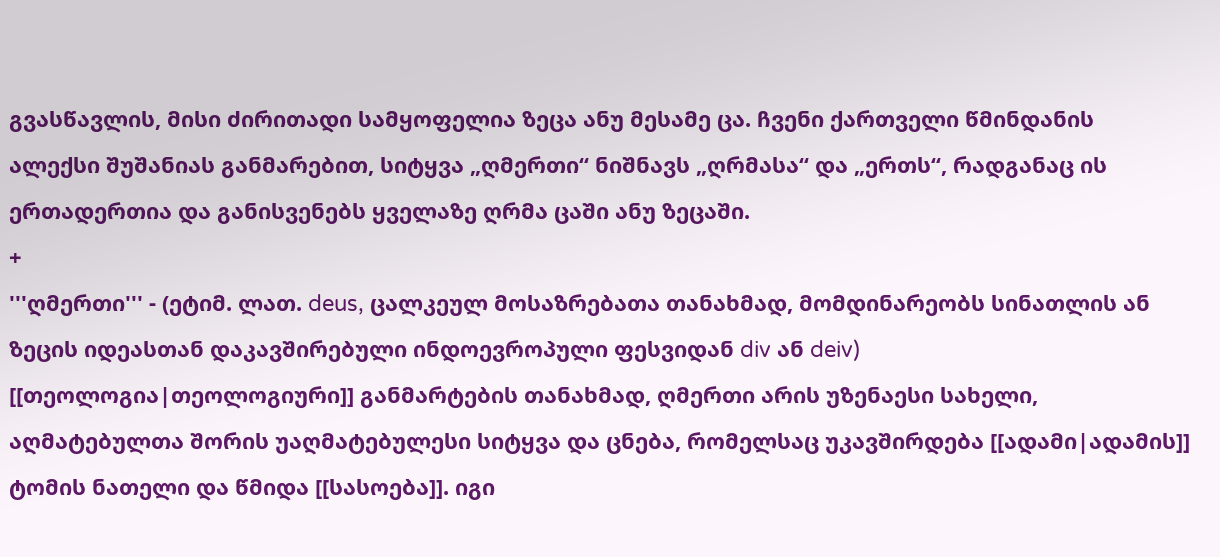გვასწავლის, მისი ძირითადი სამყოფელია ზეცა ანუ მესამე ცა. ჩვენი ქართველი წმინდანის ალექსი შუშანიას განმარებით, სიტყვა „ღმერთი“ ნიშნავს „ღრმასა“ და „ერთს“, რადგანაც ის ერთადერთია და განისვენებს ყველაზე ღრმა ცაში ანუ ზეცაში.
+
'''ღმერთი''' - (ეტიმ. ლათ. deus, ცალკეულ მოსაზრებათა თანახმად, მომდინარეობს სინათლის ან ზეცის იდეასთან დაკავშირებული ინდოევროპული ფესვიდან div ან deiv) [[თეოლოგია|თეოლოგიური]] განმარტების თანახმად, ღმერთი არის უზენაესი სახელი, აღმატებულთა შორის უაღმატებულესი სიტყვა და ცნება, რომელსაც უკავშირდება [[ადამი|ადამის]] ტომის ნათელი და წმიდა [[სასოება]]. იგი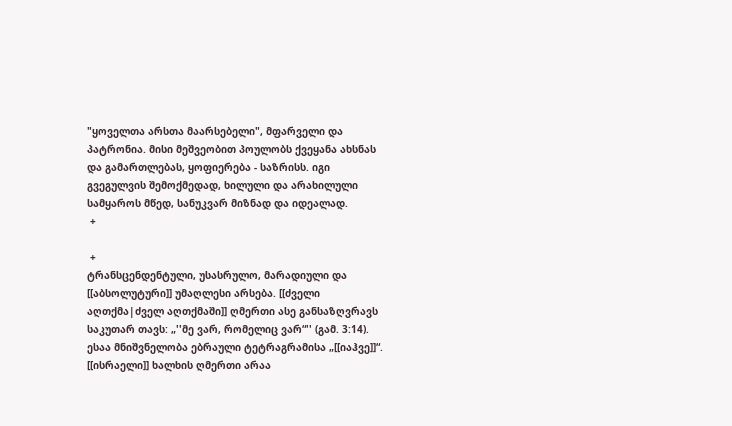"ყოველთა არსთა მაარსებელი", მფარველი და პატრონია. მისი მეშვეობით პოულობს ქვეყანა ახსნას და გამართლებას, ყოფიერება - საზრისს. იგი გვეგულვის შემოქმედად, ხილული და არახილული სამყაროს მწედ, სანუკვარ მიზნად და იდეალად.
 +

 +
ტრანსცენდენტული, უსასრულო, მარადიული და [[აბსოლუტური]] უმაღლესი არსება. [[ძველი აღთქმა|ძველ აღთქმაში]] ღმერთი ასე განსაზღვრავს საკუთარ თავს: „''მე ვარ, რომელიც ვარ“'' (გამ. 3:14). ესაა მნიშვნელობა ებრაული ტეტრაგრამისა „[[იაჰვე]]“. [[ისრაელი]] ხალხის ღმერთი არაა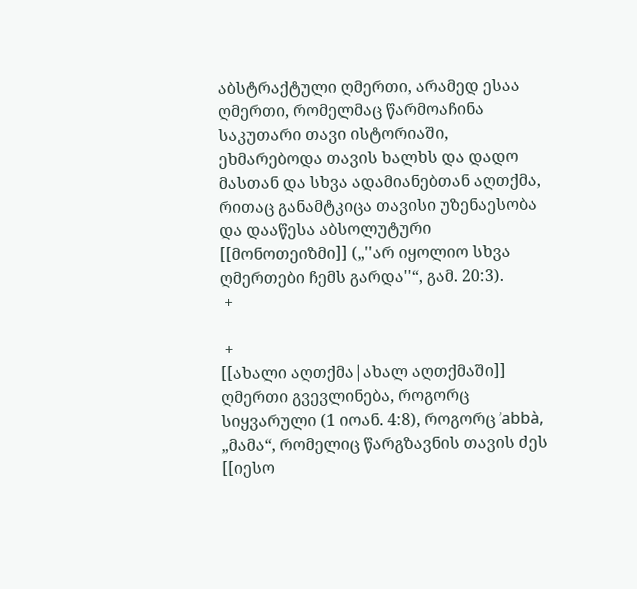აბსტრაქტული ღმერთი, არამედ ესაა ღმერთი, რომელმაც წარმოაჩინა საკუთარი თავი ისტორიაში, ეხმარებოდა თავის ხალხს და დადო მასთან და სხვა ადამიანებთან აღთქმა, რითაც განამტკიცა თავისი უზენაესობა და დააწესა აბსოლუტური [[მონოთეიზმი]] („''არ იყოლიო სხვა ღმერთები ჩემს გარდა''“, გამ. 20:3).
 +

 +
[[ახალი აღთქმა|ახალ აღთქმაში]] ღმერთი გვევლინება, როგორც სიყვარული (1 იოან. 4:8), როგორც ’abbà, „მამა“, რომელიც წარგზავნის თავის ძეს [[იესო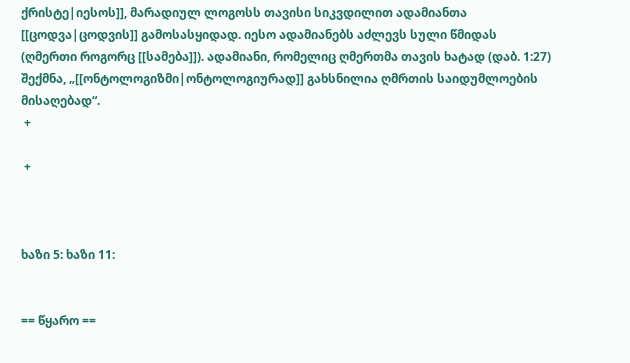ქრისტე|იესოს]], მარადიულ ლოგოსს თავისი სიკვდილით ადამიანთა [[ცოდვა|ცოდვის]] გამოსასყიდად. იესო ადამიანებს აძლევს სული წმიდას (ღმერთი როგორც [[სამება]]). ადამიანი, რომელიც ღმერთმა თავის ხატად (დაბ. 1:27) შექმნა, „[[ონტოლოგიზმი|ონტოლოგიურად]] გახსნილია ღმრთის საიდუმლოების მისაღებად“.
 +

 +



ხაზი 5: ხაზი 11:


== წყარო ==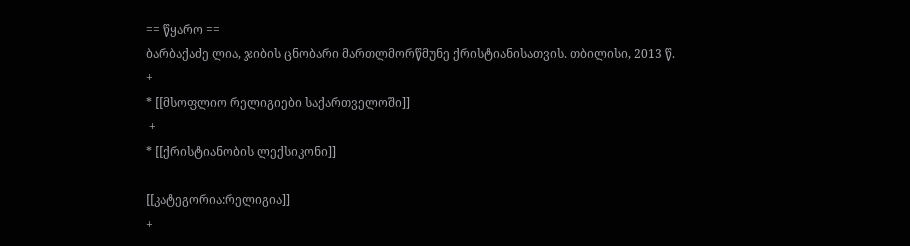== წყარო ==
ბარბაქაძე ლია, ჯიბის ცნობარი მართლმორწმუნე ქრისტიანისათვის. თბილისი, 2013 წ.
+
* [[მსოფლიო რელიგიები საქართველოში]]
 +
* [[ქრისტიანობის ლექსიკონი]]

[[კატეგორია:რელიგია]]
+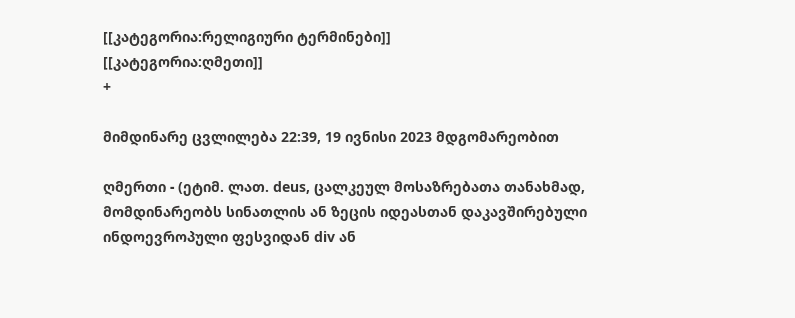[[კატეგორია:რელიგიური ტერმინები]]
[[კატეგორია:ღმეთი]]
+

მიმდინარე ცვლილება 22:39, 19 ივნისი 2023 მდგომარეობით

ღმერთი - (ეტიმ. ლათ. deus, ცალკეულ მოსაზრებათა თანახმად, მომდინარეობს სინათლის ან ზეცის იდეასთან დაკავშირებული ინდოევროპული ფესვიდან div ან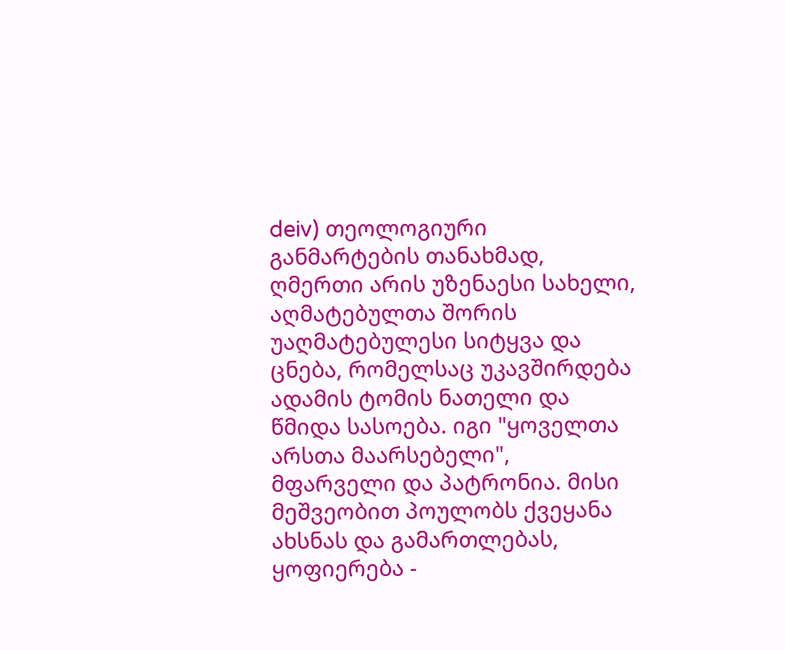deiv) თეოლოგიური განმარტების თანახმად, ღმერთი არის უზენაესი სახელი, აღმატებულთა შორის უაღმატებულესი სიტყვა და ცნება, რომელსაც უკავშირდება ადამის ტომის ნათელი და წმიდა სასოება. იგი "ყოველთა არსთა მაარსებელი", მფარველი და პატრონია. მისი მეშვეობით პოულობს ქვეყანა ახსნას და გამართლებას, ყოფიერება -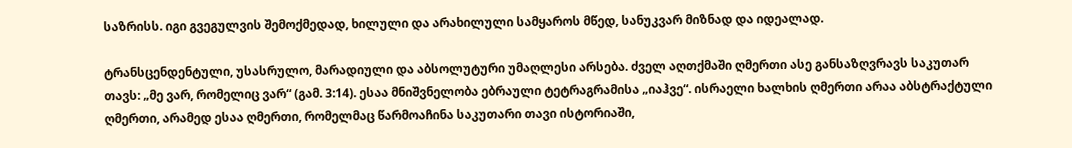საზრისს. იგი გვეგულვის შემოქმედად, ხილული და არახილული სამყაროს მწედ, სანუკვარ მიზნად და იდეალად.

ტრანსცენდენტული, უსასრულო, მარადიული და აბსოლუტური უმაღლესი არსება. ძველ აღთქმაში ღმერთი ასე განსაზღვრავს საკუთარ თავს: „მე ვარ, რომელიც ვარ“ (გამ. 3:14). ესაა მნიშვნელობა ებრაული ტეტრაგრამისა „იაჰვე“. ისრაელი ხალხის ღმერთი არაა აბსტრაქტული ღმერთი, არამედ ესაა ღმერთი, რომელმაც წარმოაჩინა საკუთარი თავი ისტორიაში,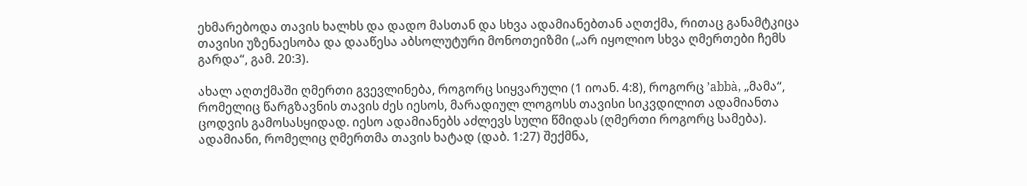ეხმარებოდა თავის ხალხს და დადო მასთან და სხვა ადამიანებთან აღთქმა, რითაც განამტკიცა თავისი უზენაესობა და დააწესა აბსოლუტური მონოთეიზმი („არ იყოლიო სხვა ღმერთები ჩემს გარდა“, გამ. 20:3).

ახალ აღთქმაში ღმერთი გვევლინება, როგორც სიყვარული (1 იოან. 4:8), როგორც ’abbà, „მამა“, რომელიც წარგზავნის თავის ძეს იესოს, მარადიულ ლოგოსს თავისი სიკვდილით ადამიანთა ცოდვის გამოსასყიდად. იესო ადამიანებს აძლევს სული წმიდას (ღმერთი როგორც სამება). ადამიანი, რომელიც ღმერთმა თავის ხატად (დაბ. 1:27) შექმნა,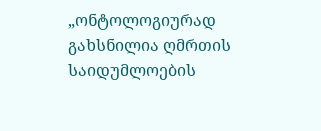„ონტოლოგიურად გახსნილია ღმრთის საიდუმლოების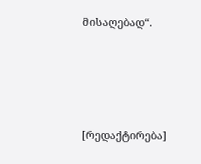მისაღებად“.




[რედაქტირება]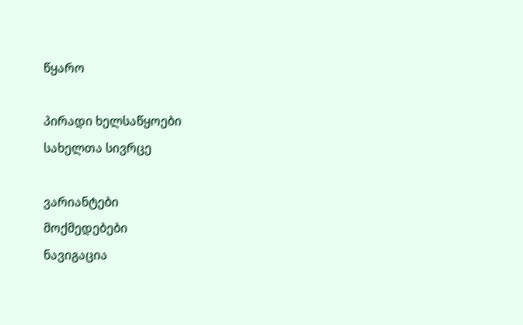წყარო

პირადი ხელსაწყოები
სახელთა სივრცე

ვარიანტები
მოქმედებები
ნავიგაცია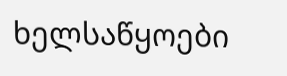ხელსაწყოები